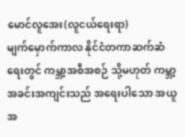မောင်လူအေး(လူငယ်ရေးရာ)
မျက်မှောက်ကာလ နိုင်ငံတကာဆက်ဆံရေးတွင် ကမ္ဘာ့အစီအစဉ် သို့မဟုတ် ကမ္ဘာ့အခင်းအကျင်းသည် အရေးပါသော အယူအ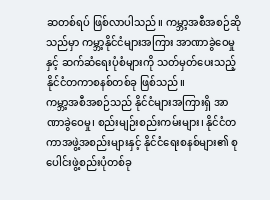ဆတစ်ရပ် ဖြစ်လာပါသည်။ ကမ္ဘာ့အစီအစဉ်ဆိုသည်မှာ ကမ္ဘာ့နိုင်ငံများအကြား အာဏာခွဲဝေမှုနှင့် ဆက်ဆံရေးပုံစံများကို သတ်မှတ်ပေးသည့် နိုင်ငံတကာစနစ်တစ်ခု ဖြစ်သည်။
ကမ္ဘာ့အစီအစဉ်သည် နိုင်ငံများအကြားရှိ အာဏာခွဲဝေမှု၊ စည်းမျဉ်းစည်းကမ်းများ၊ နိုင်ငံတကာအဖွဲ့အစည်းများနှင့် နိုင်ငံရေးစနစ်များ၏ စုပေါင်းဖွဲ့စည်းပုံတစ်ခု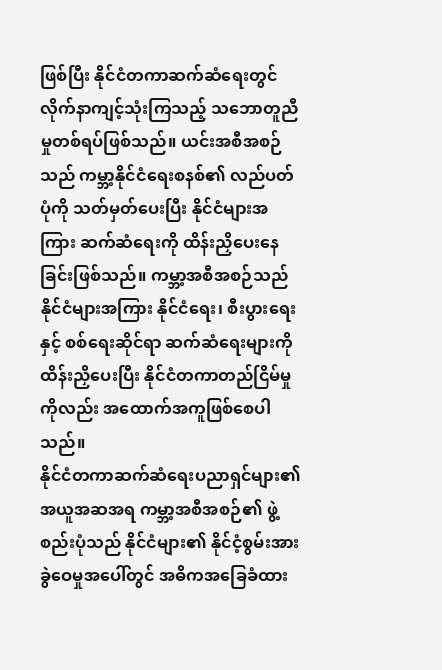ဖြစ်ပြီး နိုင်ငံတကာဆက်ဆံရေးတွင် လိုက်နာကျင့်သုံးကြသည့် သဘောတူညီမှုတစ်ရပ်ဖြစ်သည်။ ယင်းအစီအစဉ်သည် ကမ္ဘာ့နိုင်ငံရေးစနစ်၏ လည်ပတ်ပုံကို သတ်မှတ်ပေးပြီး နိုင်ငံများအကြား ဆက်ဆံရေးကို ထိန်းညှိပေးနေခြင်းဖြစ်သည်။ ကမ္ဘာ့အစီအစဉ်သည် နိုင်ငံများအကြား နိုင်ငံရေး၊ စီးပွားရေးနှင့် စစ်ရေးဆိုင်ရာ ဆက်ဆံရေးများကို ထိန်းညှိပေးပြီး နိုင်ငံတကာတည်ငြိမ်မှုကိုလည်း အထောက်အကူဖြစ်စေပါသည်။
နိုင်ငံတကာဆက်ဆံရေးပညာရှင်များ၏ အယူအဆအရ ကမ္ဘာ့အစီအစဉ်၏ ဖွဲ့စည်းပုံသည် နိုင်ငံများ၏ နိုင်ငံ့စွမ်းအားခွဲဝေမှုအပေါ်တွင် အဓိကအခြေခံထား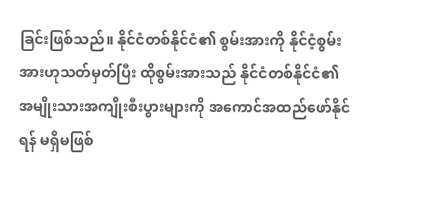ခြင်းဖြစ်သည်။ နိုင်ငံတစ်နိုင်ငံ၏ စွမ်းအားကို နိုင်ငံ့စွမ်းအားဟုသတ်မှတ်ပြီး ထိုစွမ်းအားသည် နိုင်ငံတစ်နိုင်ငံ၏ အမျိုးသားအကျိုးစီးပွားများကို အကောင်အထည်ဖော်နိုင်ရန် မရှိမဖြစ်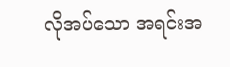လိုအပ်သော အရင်းအ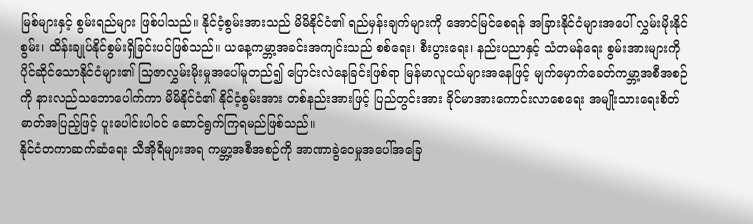မြစ်များနှင့် စွမ်းရည်များ ဖြစ်ပါသည်။ နိုင်ငံ့စွမ်းအားသည် မိမိနိုင်ငံ၏ ရည်မှန်းချက်များကို အောင်မြင်စေရန် အခြားနိုင်ငံများအပေါ် လွှမ်းမိုးနိုင်စွမ်း၊ ထိန်းချုပ်နိုင်စွမ်းရှိခြင်းပင်ဖြစ်သည်။ ယနေ့ကမ္ဘာ့အခင်းအကျင်းသည် စစ်ရေး၊ စီးပွားရေး၊ နည်းပညာနှင့် သံတမန်ရေး စွမ်းအားများကို ပိုင်ဆိုင်သောနိုင်ငံများ၏ သြဇာလွှမ်းမိုးမှုအပေါ်မူတည်၍ ပြောင်းလဲနေခြင်းဖြစ်ရာ မြန်မာလူငယ်များအနေဖြင့် မျက်မှောက်ခေတ်ကမ္ဘာ့အစီအစဉ်ကို နားလည်သဘောပေါက်ကာ မိမိနိုင်ငံ၏ နိုင်ငံ့စွမ်းအား တစ်နည်းအားဖြင့် ပြည်တွင်းအား ခိုင်မာအားကောင်းလာစေရေး အမျိုးသားရေးစိတ်ဓာတ်အပြည့်ဖြင့် ပူးပေါင်းပါဝင် ဆောင်ရွက်ကြရမည်ဖြစ်သည်။
နိုင်ငံတကာဆက်ဆံရေး သီအိုရီများအရ ကမ္ဘာ့အစီအစဉ်ကို အာဏာခွဲဝေမှုအပေါ်အခြေ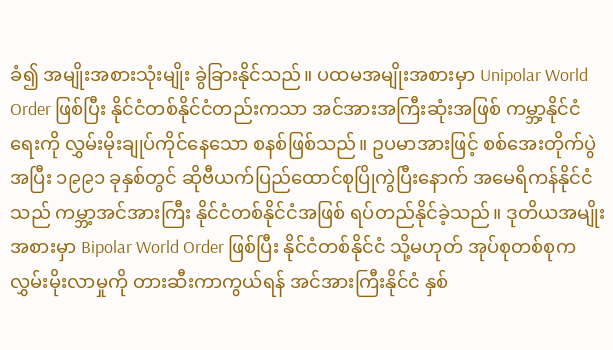ခံ၍ အမျိုးအစားသုံးမျိုး ခွဲခြားနိုင်သည်။ ပထမအမျိုးအစားမှာ Unipolar World Order ဖြစ်ပြီး နိုင်ငံတစ်နိုင်ငံတည်းကသာ အင်အားအကြီးဆုံးအဖြစ် ကမ္ဘာ့နိုင်ငံရေးကို လွှမ်းမိုးချုပ်ကိုင်နေသော စနစ်ဖြစ်သည်။ ဥပမာအားဖြင့် စစ်အေးတိုက်ပွဲအပြီး ၁၉၉၁ ခုနှစ်တွင် ဆိုဗီယက်ပြည်ထောင်စုပြိုကွဲပြီးနောက် အမေရိကန်နိုင်ငံသည် ကမ္ဘာ့အင်အားကြီး နိုင်ငံတစ်နိုင်ငံအဖြစ် ရပ်တည်နိုင်ခဲ့သည်။ ဒုတိယအမျိုးအစားမှာ Bipolar World Order ဖြစ်ပြီး နိုင်ငံတစ်နိုင်ငံ သို့မဟုတ် အုပ်စုတစ်စုက လွှမ်းမိုးလာမှုကို တားဆီးကာကွယ်ရန် အင်အားကြီးနိုင်ငံ နှစ်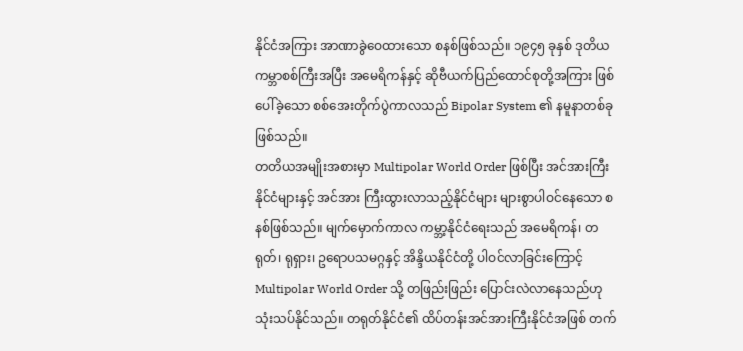နိုင်ငံအကြား အာဏာခွဲဝေထားသော စနစ်ဖြစ်သည်။ ၁၉၄၅ ခုနှစ် ဒုတိယကမ္ဘာစစ်ကြီးအပြီး အမေရိကန်နှင့် ဆိုဗီယက်ပြည်ထောင်စုတို့အကြား ဖြစ်ပေါ်ခဲ့သော စစ်အေးတိုက်ပွဲကာလသည် Bipolar System ၏ နမူနာတစ်ခုဖြစ်သည်။
တတိယအမျိုးအစားမှာ Multipolar World Order ဖြစ်ပြီး အင်အားကြီးနိုင်ငံများနှင့် အင်အား ကြီးထွားလာသည့်နိုင်ငံများ များစွာပါဝင်နေသော စနစ်ဖြစ်သည်။ မျက်မှောက်ကာလ ကမ္ဘာ့နိုင်ငံရေးသည် အမေရိကန်၊ တရုတ်၊ ရုရှား၊ ဥရောပသမဂ္ဂနှင့် အိန္ဒိယနိုင်ငံတို့ ပါဝင်လာခြင်းကြောင့် Multipolar World Order သို့ တဖြည်းဖြည်း ပြောင်းလဲလာနေသည်ဟု သုံးသပ်နိုင်သည်။ တရုတ်နိုင်ငံ၏ ထိပ်တန်းအင်အားကြီးနိုင်ငံအဖြစ် တက်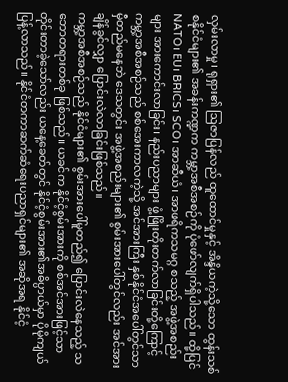လှမ်းလာမှု၊ ရုရှား၏ ဩဇာပြန်လည် ထူထောင်မှုနှင့် အိန္ဒိယကဲ့သို့သော ထွန်းသစ်စနိုင်ငံများ၏ အခန်းကဏ္ဍက ကမ္ဘာ့အစီအစဉ်ကို ပုံဖော်လျက်ရှိပါသည်။ ထို့ပြင် NATO၊ EU၊ BRICS၊ SCO၊ အာဆီယံ၊ အာဖရိကသမဂ္ဂ စသည့် အဖွဲ့အစည်းများ အားကောင်းလာခြင်း၊ နည်းပညာများ ဖွံ့ဖြိုးတိုးတက်လာခြင်းတို့ကြောင့် ကမ္ဘာ့အစီအစဉ်သည် စစ်အေးကာလကဲ့သို့ အင်အားကြီး နှစ်နိုင်ငံအပေါ်တွင်သာ မှီတည်မနေဘဲ ဒေသတွင်း အဖွဲ့အစည်းများ၏ စွမ်းအားပေါ်တွင်လည်း အင်အားချိန်ခွင်လျှာ ပြောင်းလဲလာခြင်းဖြစ်သည်။
ကမ္ဘာ့အစီအစဉ်သည် နိုင်ငံများ၏ စွမ်းအားပေါ်မူတည်၍ ပြောင်းလဲနေသည့် သဘောတရားတစ်ခု ဖြစ်သည်။ ယခင်က နိုင်ငံ့စွမ်းအားကို စစ်အင်အားဖြင့်သာ တိုင်းတာခဲ့သော်လည်း ယနေ့ခေတ်တွင် နိုင်ငံ့စွမ်းအား၏အဓိပ္ပာယ်မှာ ပိုမိုကျယ်ပြန့်လာသည်။ နိုင်ငံတကာဆက်ဆံရေးပညာရှင်များ၏ အဆိုအရ နိုင်ငံ့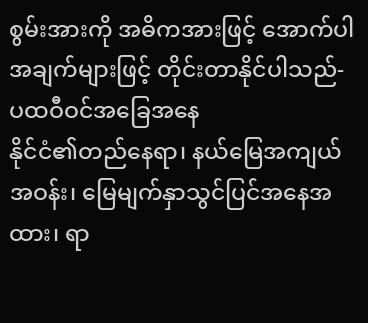စွမ်းအားကို အဓိကအားဖြင့် အောက်ပါအချက်များဖြင့် တိုင်းတာနိုင်ပါသည်-
ပထဝီဝင်အခြေအနေ
နိုင်ငံ၏တည်နေရာ၊ နယ်မြေအကျယ်အဝန်း၊ မြေမျက်နှာသွင်ပြင်အနေအထား၊ ရာ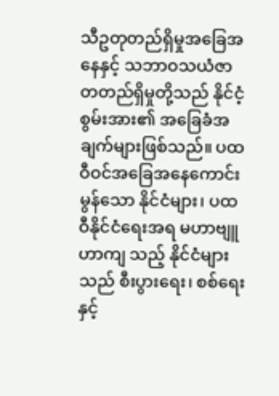သီဥတုတည်ရှိမှုအခြေအနေနှင့် သဘာဝသယံဇာတတည်ရှိမှုတို့သည် နိုင်ငံ့စွမ်းအား၏ အခြေခံအချက်များဖြစ်သည်။ ပထဝီဝင်အခြေအနေကောင်းမွန်သော နိုင်ငံများ၊ ပထဝီနိုင်ငံရေးအရ မဟာဗျူဟာကျ သည့် နိုင်ငံများသည် စီးပွားရေး၊ စစ်ရေးနှင့်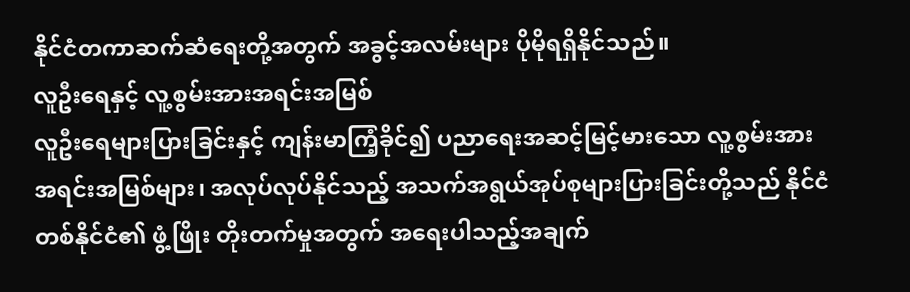နိုင်ငံတကာဆက်ဆံရေးတို့အတွက် အခွင့်အလမ်းများ ပိုမိုရရှိနိုင်သည်။
လူဦးရေနှင့် လူ့စွမ်းအားအရင်းအမြစ်
လူဦးရေများပြားခြင်းနှင့် ကျန်းမာကြံ့ခိုင်၍ ပညာရေးအဆင့်မြင့်မားသော လူ့စွမ်းအားအရင်းအမြစ်များ၊ အလုပ်လုပ်နိုင်သည့် အသက်အရွယ်အုပ်စုများပြားခြင်းတို့သည် နိုင်ငံတစ်နိုင်ငံ၏ ဖွံ့ဖြိုး တိုးတက်မှုအတွက် အရေးပါသည့်အချက်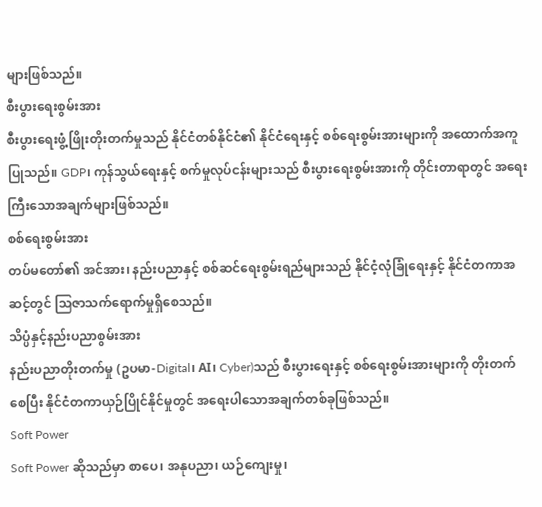များဖြစ်သည်။
စီးပွားရေးစွမ်းအား
စီးပွားရေးဖွံ့ဖြိုးတိုးတက်မှုသည် နိုင်ငံတစ်နိုင်ငံ၏ နိုင်ငံရေးနှင့် စစ်ရေးစွမ်းအားများကို အထောက်အကူပြုသည်။ GDP၊ ကုန်သွယ်ရေးနှင့် စက်မှုလုပ်ငန်းများသည် စီးပွားရေးစွမ်းအားကို တိုင်းတာရာတွင် အရေးကြီးသောအချက်များဖြစ်သည်။
စစ်ရေးစွမ်းအား
တပ်မတော်၏ အင်အား၊ နည်းပညာနှင့် စစ်ဆင်ရေးစွမ်းရည်များသည် နိုင်ငံ့လုံခြုံရေးနှင့် နိုင်ငံတကာအဆင့်တွင် သြဇာသက်ရောက်မှုရှိစေသည်။
သိပ္ပံနှင့်နည်းပညာစွမ်းအား
နည်းပညာတိုးတက်မှု (ဥပမာ-Digital၊ AI၊ Cyber)သည် စီးပွားရေးနှင့် စစ်ရေးစွမ်းအားများကို တိုးတက်စေပြီး နိုင်ငံတကာယှဉ်ပြိုင်နိုင်မှုတွင် အရေးပါသောအချက်တစ်ခုဖြစ်သည်။
Soft Power
Soft Power ဆိုသည်မှာ စာပေ၊ အနုပညာ၊ ယဉ်ကျေးမှု၊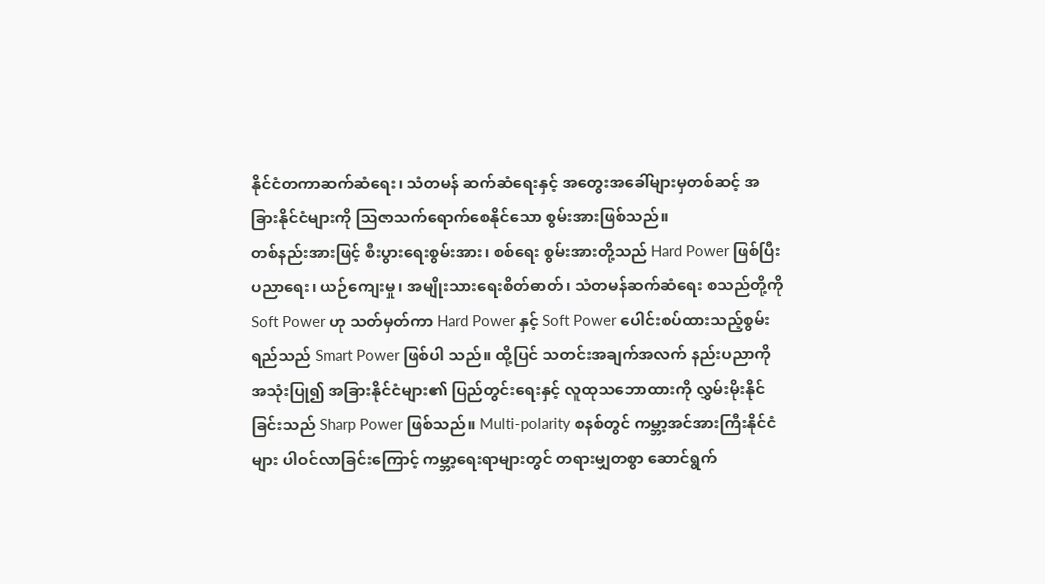နိုင်ငံတကာဆက်ဆံရေး၊ သံတမန် ဆက်ဆံရေးနှင့် အတွေးအခေါ်များမှတစ်ဆင့် အခြားနိုင်ငံများကို သြဇာသက်ရောက်စေနိုင်သော စွမ်းအားဖြစ်သည်။
တစ်နည်းအားဖြင့် စီးပွားရေးစွမ်းအား၊ စစ်ရေး စွမ်းအားတို့သည် Hard Power ဖြစ်ပြီး ပညာရေး၊ ယဉ်ကျေးမှု၊ အမျိုးသားရေးစိတ်ဓာတ်၊ သံတမန်ဆက်ဆံရေး စသည်တို့ကို Soft Power ဟု သတ်မှတ်ကာ Hard Power နှင့် Soft Power ပေါင်းစပ်ထားသည့်စွမ်းရည်သည် Smart Power ဖြစ်ပါ သည်။ ထို့ပြင် သတင်းအချက်အလက် နည်းပညာကိုအသုံးပြု၍ အခြားနိုင်ငံများ၏ ပြည်တွင်းရေးနှင့် လူထုသဘောထားကို လွှမ်းမိုးနိုင်ခြင်းသည် Sharp Power ဖြစ်သည်။ Multi-polarity စနစ်တွင် ကမ္ဘာ့အင်အားကြီးနိုင်ငံများ ပါဝင်လာခြင်းကြောင့် ကမ္ဘာ့ရေးရာများတွင် တရားမျှတစွာ ဆောင်ရွက်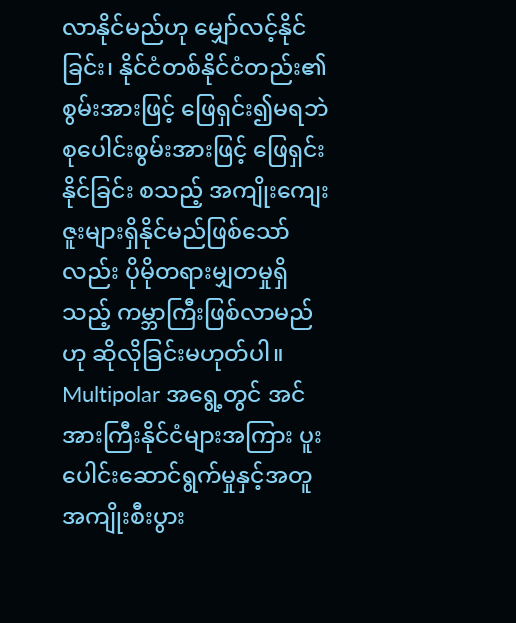လာနိုင်မည်ဟု မျှော်လင့်နိုင်ခြင်း၊ နိုင်ငံတစ်နိုင်ငံတည်း၏စွမ်းအားဖြင့် ဖြေရှင်း၍မရဘဲ စုပေါင်းစွမ်းအားဖြင့် ဖြေရှင်းနိုင်ခြင်း စသည့် အကျိုးကျေးဇူးများရှိနိုင်မည်ဖြစ်သော်လည်း ပိုမိုတရားမျှတမှုရှိသည့် ကမ္ဘာကြီးဖြစ်လာမည်ဟု ဆိုလိုခြင်းမဟုတ်ပါ။
Multipolar အရွေ့တွင် အင်အားကြီးနိုင်ငံများအကြား ပူးပေါင်းဆောင်ရွက်မှုနှင့်အတူ အကျိုးစီးပွား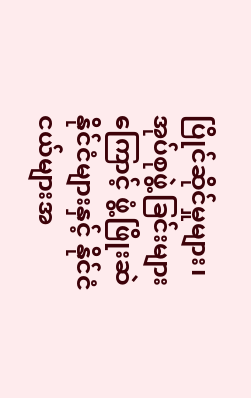ပြိုင်ဆိုင်မှုများ၊ အုပ်စုဖွဲ့ခြင်းများကြောင့် ဖွံ့ဖြိုးဆဲနိုင်ငံများနှင့် နိုင်ငံငယ်များအ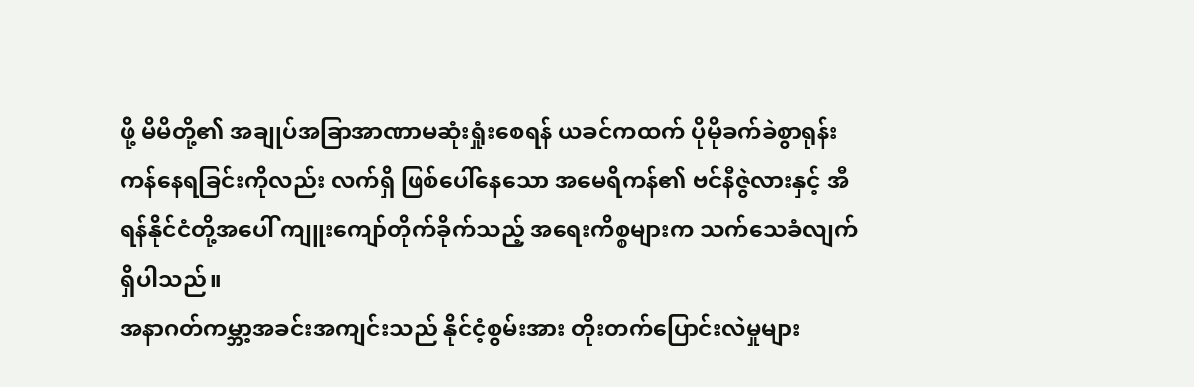ဖို့ မိမိတို့၏ အချုပ်အခြာအာဏာမဆုံးရှုံးစေရန် ယခင်ကထက် ပိုမိုခက်ခဲစွာရုန်းကန်နေရခြင်းကိုလည်း လက်ရှိ ဖြစ်ပေါ်နေသော အမေရိကန်၏ ဗင်နီဇွဲလားနှင့် အီရန်နိုင်ငံတို့အပေါ် ကျူးကျော်တိုက်ခိုက်သည့် အရေးကိစ္စများက သက်သေခံလျက်ရှိပါသည်။
အနာဂတ်ကမ္ဘာ့အခင်းအကျင်းသည် နိုင်ငံ့စွမ်းအား တိုးတက်ပြောင်းလဲမှုများ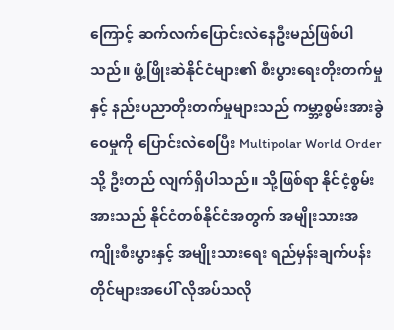ကြောင့် ဆက်လက်ပြောင်းလဲနေဦးမည်ဖြစ်ပါသည်။ ဖွံ့ဖြိုးဆဲနိုင်ငံများ၏ စီးပွားရေးတိုးတက်မှုနှင့် နည်းပညာတိုးတက်မှုများသည် ကမ္ဘာ့စွမ်းအားခွဲဝေမှုကို ပြောင်းလဲစေပြီး Multipolar World Order သို့ ဦးတည် လျက်ရှိပါသည်။ သို့ဖြစ်ရာ နိုင်ငံ့စွမ်းအားသည် နိုင်ငံတစ်နိုင်ငံအတွက် အမျိုးသားအကျိုးစီးပွားနှင့် အမျိုးသားရေး ရည်မှန်းချက်ပန်းတိုင်များအပေါ် လိုအပ်သလို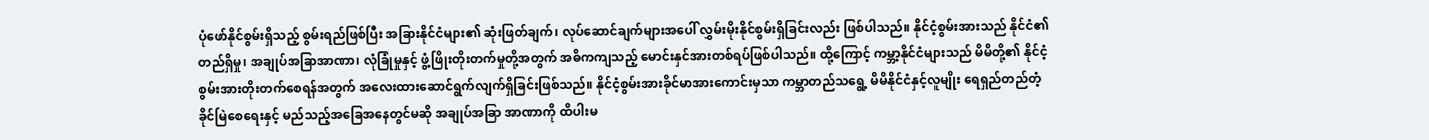ပုံဖော်နိုင်စွမ်းရှိသည့် စွမ်းရည်ဖြစ်ပြီး အခြားနိုင်ငံများ၏ ဆုံးဖြတ်ချက်၊ လုပ်ဆောင်ချက်များအပေါ် လွှမ်းမိုးနိုင်စွမ်းရှိခြင်းလည်း ဖြစ်ပါသည်။ နိုင်ငံ့စွမ်းအားသည် နိုင်ငံ၏ တည်ရှိမှု၊ အချုပ်အခြာအာဏာ၊ လုံခြုံမှုနှင့် ဖွံ့ဖြိုးတိုးတက်မှုတို့အတွက် အဓိကကျသည့် မောင်းနှင်အားတစ်ရပ်ဖြစ်ပါသည်။ ထို့ကြောင့် ကမ္ဘာ့နိုင်ငံများသည် မိမိတို့၏ နိုင်ငံ့စွမ်းအားတိုးတက်စေရန်အတွက် အလေးထားဆောင်ရွက်လျက်ရှိခြင်းဖြစ်သည်။ နိုင်ငံ့စွမ်းအားခိုင်မာအားကောင်းမှသာ ကမ္ဘာတည်သရွေ့ မိမိနိုင်ငံနှင့်လူမျိုး ရေရှည်တည်တံ့ခိုင်မြဲစေရေးနှင့် မည်သည့်အခြေအနေတွင်မဆို အချုပ်အခြာ အာဏာကို ထိပါးမ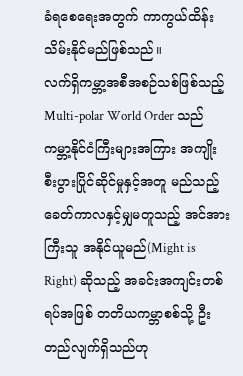ခံရစေရေးအတွက် ကာကွယ်ထိန်းသိမ်းနိုင်မည်ဖြစ်သည်။
လက်ရှိကမ္ဘာ့အစီအစဉ်သစ်ဖြစ်သည့် Multi-polar World Order သည် ကမ္ဘာ့နိုင်ငံကြီးများအကြား အကျိုးစီးပွားပြိုင်ဆိုင်မှုနှင့်အတူ မည်သည့်ခေတ်ကာလနှင့်မျှမတူသည့် အင်အားကြီးသူ အနိုင်ယူမည်(Might is Right) ဆိုသည့် အခင်းအကျင်းတစ်ရပ်အဖြစ် တတိယကမ္ဘာစစ်သို့ ဦးတည်လျက်ရှိသည်ဟု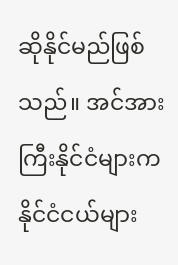ဆိုနိုင်မည်ဖြစ်သည်။ အင်အားကြီးနိုင်ငံများက နိုင်ငံငယ်များ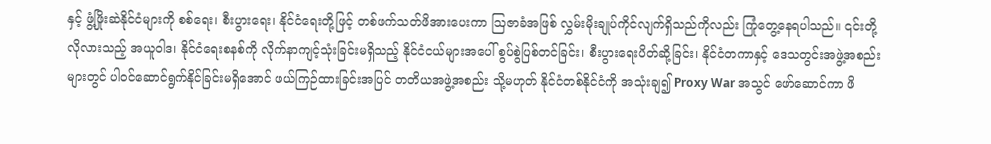နှင့် ဖွံ့ဖြိုးဆဲနိုင်ငံများကို စစ်ရေး၊ စီးပွားရေး၊ နိုင်ငံရေးတို့ဖြင့် တစ်ဖက်သတ်ဖိအားပေးကာ ဩဇာခံအဖြစ် လွှမ်းမိုးချုပ်ကိုင်လျက်ရှိသည်ကိုလည်း ကြုံတွေ့နေရပါသည်။ ၎င်းတို့ လိုလားသည့် အယူဝါဒ၊ နိုင်ငံရေးစနစ်ကို လိုက်နာကျင့်သုံးခြင်းမရှိသည့် နိုင်ငံငယ်များအပေါ် စွပ်စွဲပြစ်တင်ခြင်း၊ စီးပွားရေးပိတ်ဆို့ခြင်း၊ နိုင်ငံတကာနှင့် ဒေသတွင်းအဖွဲ့အစည်းများတွင် ပါဝင်ဆောင်ရွက်နိုင်ခြင်းမရှိအောင် ဖယ်ကြဉ်ထားခြင်းအပြင် တတိယအဖွဲ့အစည်း သို့မဟုတ် နိုင်ငံတစ်နိုင်ငံကို အသုံးချ၍ Proxy War အသွင် ဖော်ဆောင်ကာ ဖိ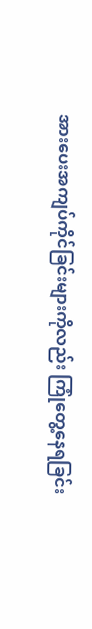အားပေးအကျပ်ကိုင်ခြင်းများကိုလည်း ကြုံတွေ့နေရခြင်း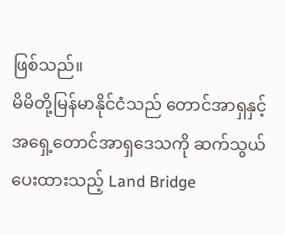ဖြစ်သည်။
မိမိတို့မြန်မာနိုင်ငံသည် တောင်အာရှနှင့် အရှေ့တောင်အာရှဒေသကို ဆက်သွယ်ပေးထားသည့် Land Bridge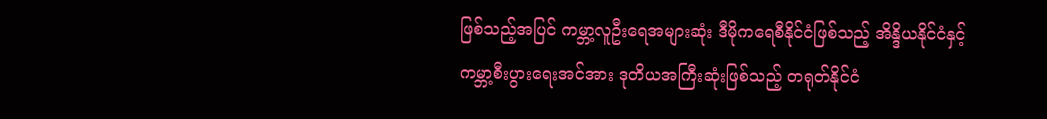ဖြစ်သည့်အပြင် ကမ္ဘာ့လူဦးရေအများဆုံး ဒီမိုကရေစီနိုင်ငံဖြစ်သည့် အိန္ဒိယနိုင်ငံနှင့် ကမ္ဘာ့စီးပွားရေးအင်အား ဒုတိယအကြီးဆုံးဖြစ်သည့် တရုတ်နိုင်ငံ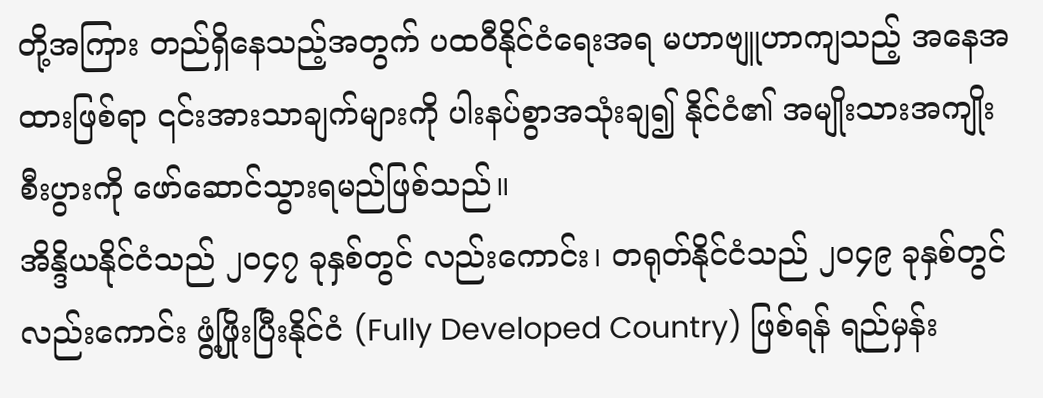တို့အကြား တည်ရှိနေသည့်အတွက် ပထဝီနိုင်ငံရေးအရ မဟာဗျူဟာကျသည့် အနေအထားဖြစ်ရာ ၎င်းအားသာချက်များကို ပါးနပ်စွာအသုံးချ၍ နိုင်ငံ၏ အမျိုးသားအကျိုးစီးပွားကို ဖော်ဆောင်သွားရမည်ဖြစ်သည်။
အိန္ဒိယနိုင်ငံသည် ၂၀၄၇ ခုနှစ်တွင် လည်းကောင်း၊ တရုတ်နိုင်ငံသည် ၂၀၄၉ ခုနှစ်တွင် လည်းကောင်း ဖွံ့ဖြိုးပြီးနိုင်ငံ (Fully Developed Country) ဖြစ်ရန် ရည်မှန်း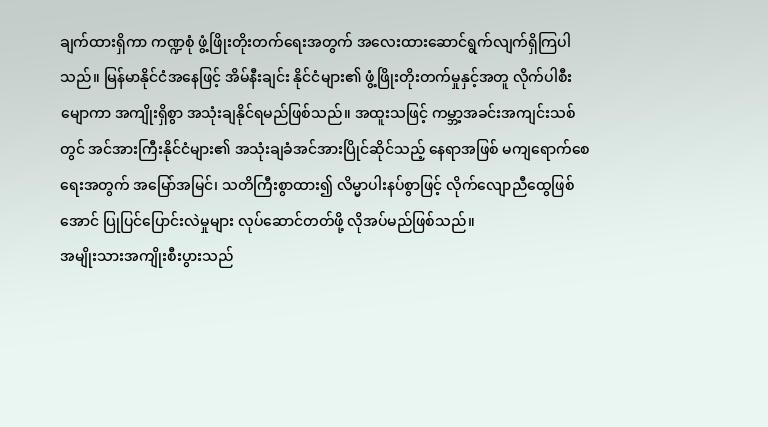ချက်ထားရှိကာ ကဏ္ဍစုံ ဖွံ့ဖြိုးတိုးတက်ရေးအတွက် အလေးထားဆောင်ရွက်လျက်ရှိကြပါသည်။ မြန်မာနိုင်ငံအနေဖြင့် အိမ်နီးချင်း နိုင်ငံများ၏ ဖွံ့ဖြိုးတိုးတက်မှုနှင့်အတူ လိုက်ပါစီးမျောကာ အကျိုးရှိစွာ အသုံးချနိုင်ရမည်ဖြစ်သည်။ အထူးသဖြင့် ကမ္ဘာ့အခင်းအကျင်းသစ်တွင် အင်အားကြီးနိုင်ငံများ၏ အသုံးချခံအင်အားပြိုင်ဆိုင်သည့် နေရာအဖြစ် မကျရောက်စေရေးအတွက် အမြော်အမြင်၊ သတိကြီးစွာထား၍ လိမ္မာပါးနပ်စွာဖြင့် လိုက်လျောညီထွေဖြစ်အောင် ပြုပြင်ပြောင်းလဲမှုများ လုပ်ဆောင်တတ်ဖို့ လိုအပ်မည်ဖြစ်သည်။
အမျိုးသားအကျိုးစီးပွားသည်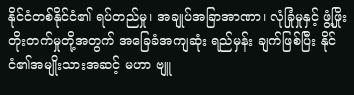နိုင်ငံတစ်နိုင်ငံ၏ ရပ်တည်မှု၊ အချုပ်အခြာအာဏာ၊ လုံခြုံမှုနှင့် ဖွံ့ဖြိုး တိုးတက်မှုတို့အတွက် အခြေခံအကျဆုံး ရည်မှန်း ချက်ဖြစ်ပြီး နိုင်ငံ၏အမျိုးသားအဆင့် မဟာ ဗျူ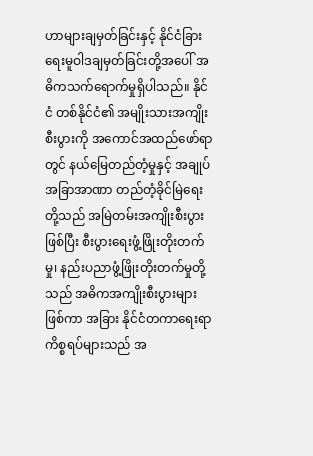ဟာများချမှတ်ခြင်းနှင့် နိုင်ငံခြားရေးမူဝါဒချမှတ်ခြင်းတို့အပေါ် အဓိကသက်ရောက်မှုရှိပါသည်။ နိုင်ငံ တစ်နိုင်ငံ၏ အမျိုးသားအကျိုးစီးပွားကို အကောင်အထည်ဖော်ရာတွင် နယ်မြေတည်တံ့မှုနှင့် အချုပ်အခြာအာဏာ တည်တံ့ခိုင်မြဲရေးတို့သည် အမြဲတမ်းအကျိုးစီးပွားဖြစ်ပြီး စီးပွားရေးဖွံ့ဖြိုးတိုးတက်မှု၊ နည်းပညာဖွံ့ဖြိုးတိုးတက်မှုတို့သည် အဓိကအကျိုးစီးပွားများဖြစ်ကာ အခြား နိုင်ငံတကာရေးရာကိစ္စရပ်များသည် အ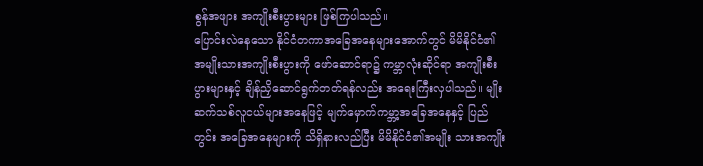စွန်အဖျား အကျိုးစီးပွားများ ဖြစ်ကြပါသည်။
ပြောင်းလဲနေသော နိုင်ငံတကာအခြေအနေများအောက်တွင် မိမိနိုင်ငံ၏ အမျိုးသားအကျိုးစီးပွားကို ဖော်ဆောင်ရာ၌ ကမ္ဘာလုံးဆိုင်ရာ အကျိုးစီးပွားများနှင့် ချိန်ညှိဆောင်ရွက်တတ်ရန်လည်း အရေးကြီးလှပါသည်။ မျိုးဆက်သစ်လူငယ်များအနေဖြင့် မျက်မှောက်ကမ္ဘာ့အခြေအနေနှင့် ပြည်တွင်း အခြေအနေများကို သိရှိနားလည်ပြီး မိမိနိုင်ငံ၏အမျိုး သားအကျိုး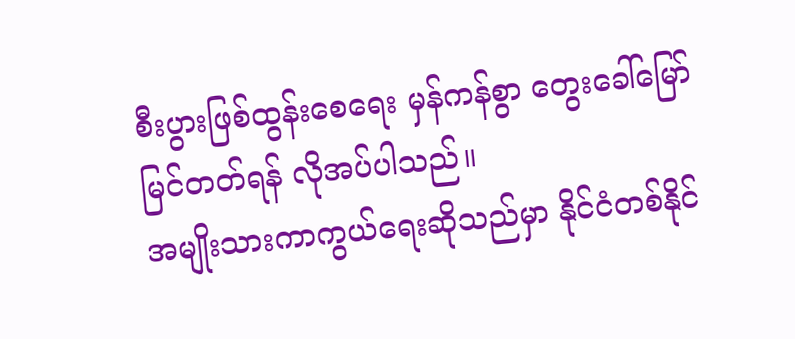စီးပွားဖြစ်ထွန်းစေရေး မှန်ကန်စွာ တွေးခေါ်မြော်မြင်တတ်ရန် လိုအပ်ပါသည်။
အမျိုးသားကာကွယ်ရေးဆိုသည်မှာ နိုင်ငံတစ်နိုင်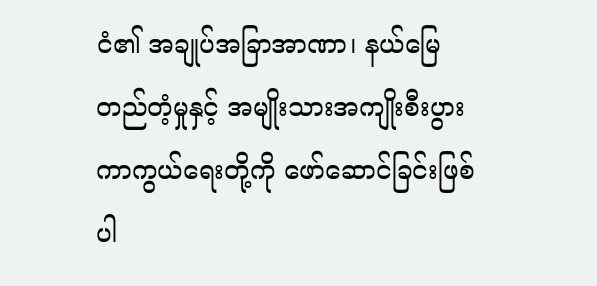ငံ၏ အချုပ်အခြာအာဏာ၊ နယ်မြေတည်တံ့မှုနှင့် အမျိုးသားအကျိုးစီးပွားကာကွယ်ရေးတို့ကို ဖော်ဆောင်ခြင်းဖြစ်ပါ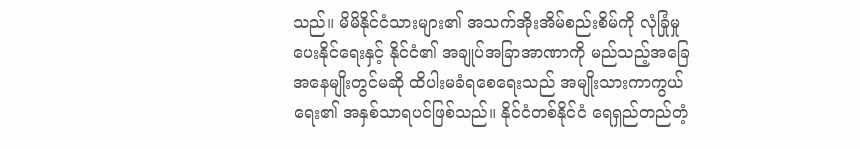သည်။ မိမိနိုင်ငံသားများ၏ အသက်အိုးအိမ်စည်းစိမ်ကို လုံခြုံမှုပေးနိုင်ရေးနှင့် နိုင်ငံ၏ အချုပ်အခြာအာဏာကို မည်သည့်အခြေ အနေမျိုးတွင်မဆို ထိပါးမခံရစေရေးသည် အမျိုးသားကာကွယ်ရေး၏ အနှစ်သာရပင်ဖြစ်သည်။ နိုင်ငံတစ်နိုင်ငံ ရေရှည်တည်တံ့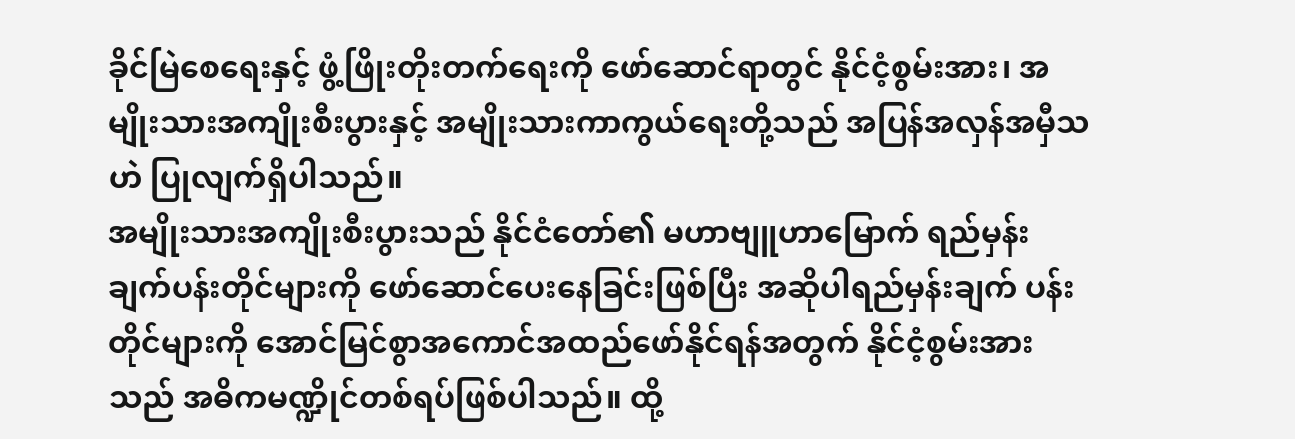ခိုင်မြဲစေရေးနှင့် ဖွံ့ဖြိုးတိုးတက်ရေးကို ဖော်ဆောင်ရာတွင် နိုင်ငံ့စွမ်းအား၊ အမျိုးသားအကျိုးစီးပွားနှင့် အမျိုးသားကာကွယ်ရေးတို့သည် အပြန်အလှန်အမှီသဟဲ ပြုလျက်ရှိပါသည်။
အမျိုးသားအကျိုးစီးပွားသည် နိုင်ငံတော်၏ မဟာဗျူဟာမြောက် ရည်မှန်းချက်ပန်းတိုင်များကို ဖော်ဆောင်ပေးနေခြင်းဖြစ်ပြီး အဆိုပါရည်မှန်းချက် ပန်းတိုင်များကို အောင်မြင်စွာအကောင်အထည်ဖော်နိုင်ရန်အတွက် နိုင်ငံ့စွမ်းအားသည် အဓိကမဏ္ဍိုင်တစ်ရပ်ဖြစ်ပါသည်။ ထို့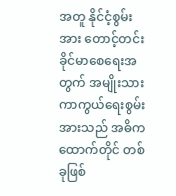အတူ နိုင်ငံ့စွမ်းအား တောင့်တင်းခိုင်မာစေရေးအတွက် အမျိုးသားကာကွယ်ရေးစွမ်းအားသည် အဓိကထောက်တိုင် တစ်ခုဖြစ်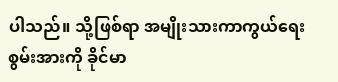ပါသည်။ သို့ဖြစ်ရာ အမျိုးသားကာကွယ်ရေးစွမ်းအားကို ခိုင်မာ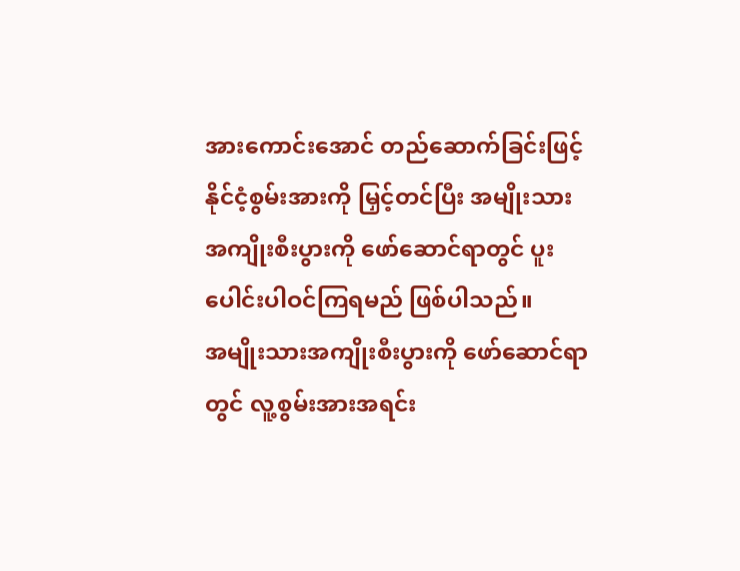အားကောင်းအောင် တည်ဆောက်ခြင်းဖြင့် နိုင်ငံ့စွမ်းအားကို မြှင့်တင်ပြီး အမျိုးသားအကျိုးစီးပွားကို ဖော်ဆောင်ရာတွင် ပူးပေါင်းပါဝင်ကြရမည် ဖြစ်ပါသည်။
အမျိုးသားအကျိုးစီးပွားကို ဖော်ဆောင်ရာတွင် လူ့စွမ်းအားအရင်း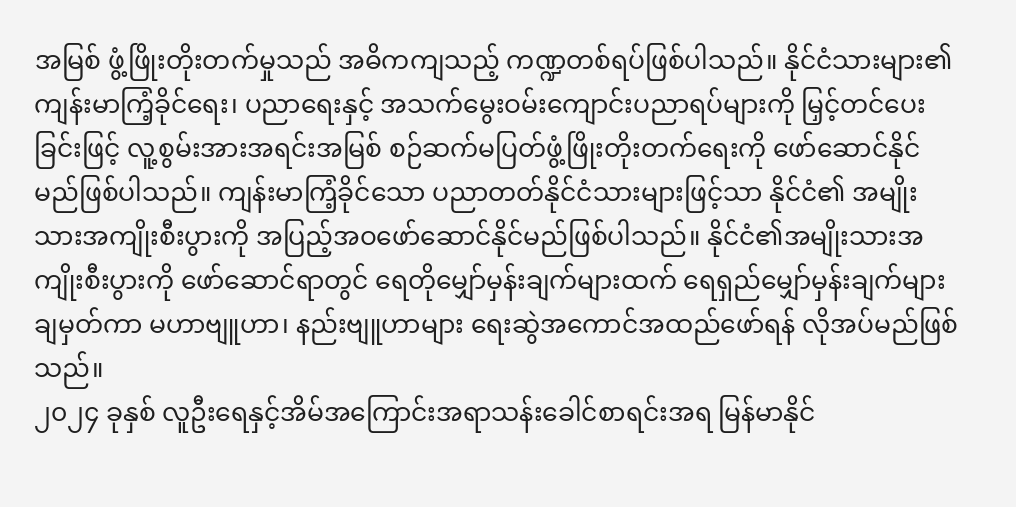အမြစ် ဖွံ့ဖြိုးတိုးတက်မှုသည် အဓိကကျသည့် ကဏ္ဍတစ်ရပ်ဖြစ်ပါသည်။ နိုင်ငံသားများ၏ ကျန်းမာကြံ့ခိုင်ရေး၊ ပညာရေးနှင့် အသက်မွေးဝမ်းကျောင်းပညာရပ်များကို မြှင့်တင်ပေးခြင်းဖြင့် လူ့စွမ်းအားအရင်းအမြစ် စဉ်ဆက်မပြတ်ဖွံ့ဖြိုးတိုးတက်ရေးကို ဖော်ဆောင်နိုင်မည်ဖြစ်ပါသည်။ ကျန်းမာကြံ့ခိုင်သော ပညာတတ်နိုင်ငံသားများဖြင့်သာ နိုင်ငံ၏ အမျိုးသားအကျိုးစီးပွားကို အပြည့်အဝဖော်ဆောင်နိုင်မည်ဖြစ်ပါသည်။ နိုင်ငံ၏အမျိုးသားအကျိုးစီးပွားကို ဖော်ဆောင်ရာတွင် ရေတိုမျှော်မှန်းချက်များထက် ရေရှည်မျှော်မှန်းချက်များ ချမှတ်ကာ မဟာဗျူဟာ၊ နည်းဗျူဟာများ ရေးဆွဲအကောင်အထည်ဖော်ရန် လိုအပ်မည်ဖြစ်သည်။
၂၀၂၄ ခုနှစ် လူဦးရေနှင့်အိမ်အကြောင်းအရာသန်းခေါင်စာရင်းအရ မြန်မာနိုင်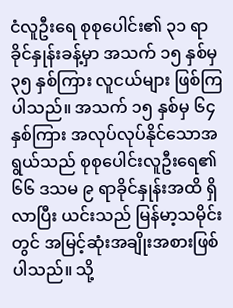ငံလူဦးရေ စုစုပေါင်း၏ ၃၁ ရာခိုင်နှုန်းခန့်မှာ အသက် ၁၅ နှစ်မှ ၃၅ နှစ်ကြား လူငယ်များ ဖြစ်ကြပါသည်။ အသက် ၁၅ နှစ်မှ ၆၄ နှစ်ကြား အလုပ်လုပ်နိုင်သောအရွယ်သည် စုစုပေါင်းလူဦးရေ၏ ၆၆ ဒသမ ၉ ရာခိုင်နှုန်းအထိ ရှိလာပြီး ယင်းသည် မြန်မာ့သမိုင်းတွင် အမြင့်ဆုံးအချိုးအစားဖြစ်ပါသည်။ သို့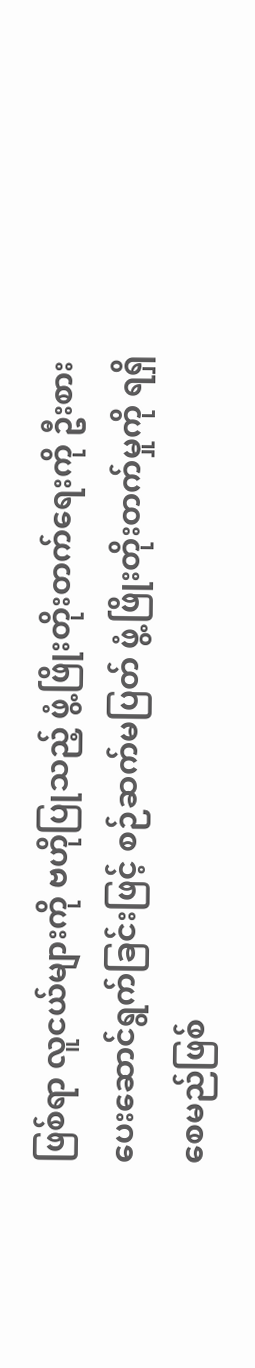ဖြစ်ရာ လူငယ်များကို ဗဟိုပြုသည့် ဖွံ့ဖြိုးတိုးတက်ရေးကို ဦးစားပေးဆောင်ရွက်ခြင်းဖြင့် စဉ်ဆက်မပြတ် ဖွံ့ဖြိုးတိုးတက်မှုကို ရရှိစေမည်ဖြစ်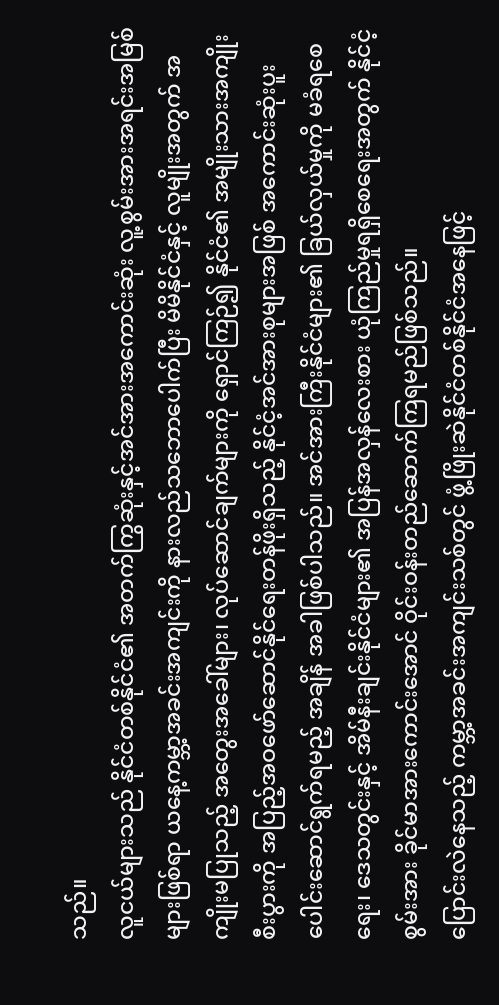သည်။
လူငယ်များသည် နိုင်ငံတစ်နိုင်ငံ၏ အတက်ကြွဆုံးနှင့်အင်အားအကောင်းဆုံး လူ့စွမ်းအားအရင်းအမြစ်များဖြစ်ရာ ယနေ့ကမ္ဘာ့အခင်းအကျင်းကို နားလည်သဘောပေါက်ပြီး မိမိနိုင်ငံနှင့် လူမျိုးအတွက် အကျိုးမပြုသည့် အတွေးအခေါ်များ၊ လုပ်ဆောင်ချက်များကို ရှောင်ကြဉ်၍ နိုင်ငံ၏ အမျိုးသားအကျိုးစီးပွားကို အပြည့်အဝဖော်ဆောင်နိုင်ရေးတန်ဖိုးရှိသည့် နိုင်ငံ့အင်အားစုများအဖြစ် အကောင်းဆုံးပူးပေါင်းဆောင်ရွက်ရမည့် အချိန် အခါဖြစ်ပါသည်။ အင်အားကြီးနိုင်ငံများ၏ ခြယ်လှယ်မှုကို မခံရစေရေး၊ ဒေသတွင်းနှင့် အိမ်နီးချင်းနိုင်ငံများ၏ အပြန်အလှန်လေးစား ယုံကြည်မှုရရှိစေရေးအတွက် နိုင်ငံ့စွမ်းအား ခိုင်မာအားကောင်းအောင် ဝိုင်းဝန်းတည်ဆောက်ကြရမည်ဖြစ်သည်။
ပြောင်းလဲနေသည့် ကမ္ဘာ့အခင်းအကျင်းသစ်တွင် ဖွံ့ဖြိုးဆဲနိုင်ငံတစ်နိုင်ငံအနေဖြင့်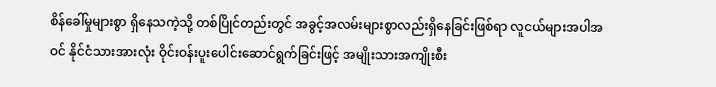စိန်ခေါ်မှုများစွာ ရှိနေသကဲ့သို့ တစ်ပြိုင်တည်းတွင် အခွင့်အလမ်းများစွာလည်းရှိနေခြင်းဖြစ်ရာ လူငယ်များအပါအဝင် နိုင်ငံသားအားလုံး ဝိုင်းဝန်းပူးပေါင်းဆောင်ရွက်ခြင်းဖြင့် အမျိုးသားအကျိုးစီး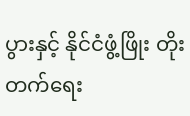ပွားနှင့် နိုင်ငံဖွံ့ဖြိုး တိုးတက်ရေး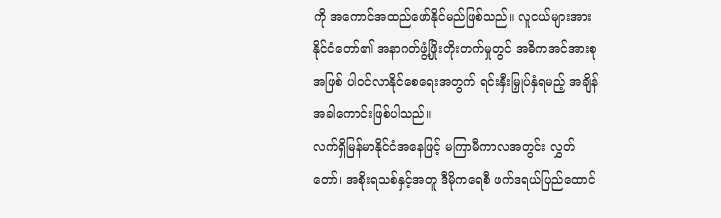ကို အကောင်အထည်ဖော်နိုင်မည်ဖြစ်သည်။ လူငယ်များအား နိုင်ငံတော်၏ အနာဂတ်ဖွံ့ဖြိုးတိုးတက်မှုတွင် အဓိကအင်အားစုအဖြစ် ပါဝင်လာနိုင်စေရေးအတွက် ရင်းနှီးမြှုပ်နှံရမည့် အချိန်အခါကောင်းဖြစ်ပါသည်။
လက်ရှိမြန်မာနိုင်ငံအနေဖြင့် မကြာမီကာလအတွင်း လွှတ်တော်၊ အစိုးရသစ်နှင့်အတူ ဒီမိုကရေစီ ဖက်ဒရယ်ပြည်ထောင်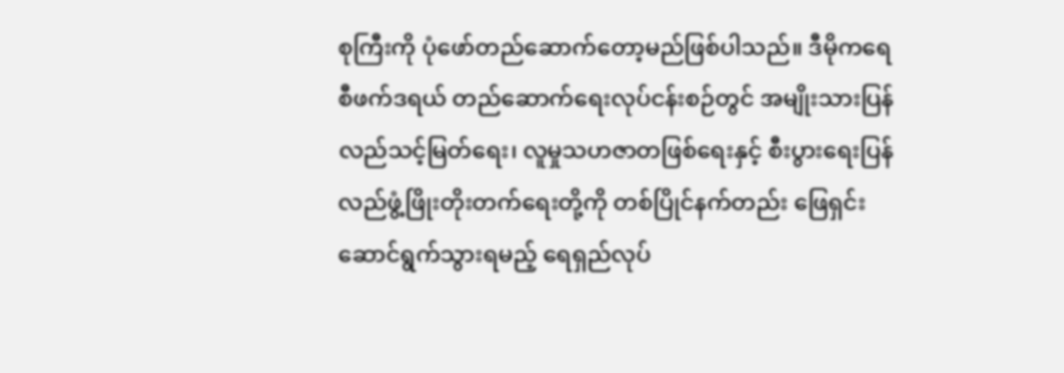စုကြီးကို ပုံဖော်တည်ဆောက်တော့မည်ဖြစ်ပါသည်။ ဒီမိုကရေစီဖက်ဒရယ် တည်ဆောက်ရေးလုပ်ငန်းစဉ်တွင် အမျိုးသားပြန်လည်သင့်မြတ်ရေး၊ လူမှုသဟဇာတဖြစ်ရေးနှင့် စီးပွားရေးပြန်လည်ဖွံ့ဖြိုးတိုးတက်ရေးတို့ကို တစ်ပြိုင်နက်တည်း ဖြေရှင်းဆောင်ရွက်သွားရမည့် ရေရှည်လုပ်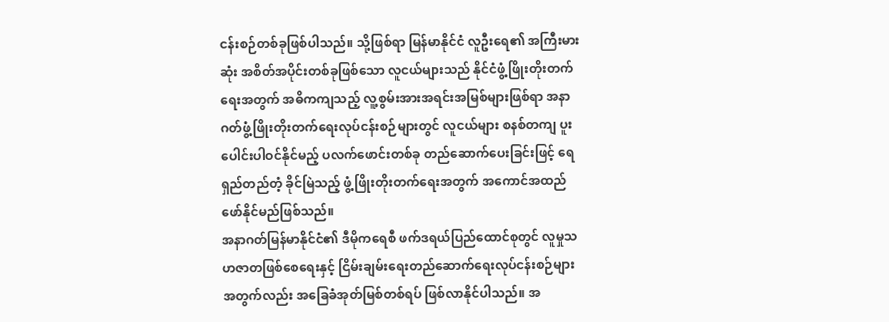ငန်းစဉ်တစ်ခုဖြစ်ပါသည်။ သို့ဖြစ်ရာ မြန်မာနိုင်ငံ လူဦးရေ၏ အကြီးမားဆုံး အစိတ်အပိုင်းတစ်ခုဖြစ်သော လူငယ်များသည် နိုင်ငံဖွံ့ဖြိုးတိုးတက် ရေးအတွက် အဓိကကျသည့် လူ့စွမ်းအားအရင်းအမြစ်များဖြစ်ရာ အနာဂတ်ဖွံ့ဖြိုးတိုးတက်ရေးလုပ်ငန်းစဉ်များတွင် လူငယ်များ စနစ်တကျ ပူးပေါင်းပါဝင်နိုင်မည့် ပလက်ဖောင်းတစ်ခု တည်ဆောက်ပေးခြင်းဖြင့် ရေရှည်တည်တံ့ ခိုင်မြဲသည့် ဖွံ့ဖြိုးတိုးတက်ရေးအတွက် အကောင်အထည်ဖော်နိုင်မည်ဖြစ်သည်။
အနာဂတ်မြန်မာနိုင်ငံ၏ ဒီမိုကရေစီ ဖက်ဒရယ်ပြည်ထောင်စုတွင် လူမှုသဟဇာတဖြစ်စေရေးနှင့် ငြိမ်းချမ်းရေးတည်ဆောက်ရေးလုပ်ငန်းစဉ်များအတွက်လည်း အခြေခံအုတ်မြစ်တစ်ရပ် ဖြစ်လာနိုင်ပါသည်။ အ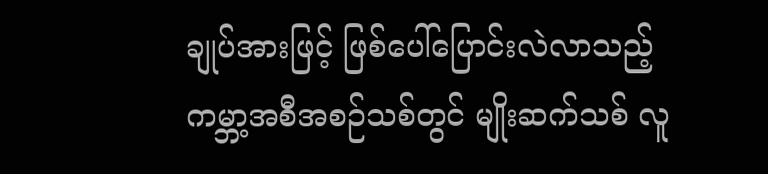ချုပ်အားဖြင့် ဖြစ်ပေါ်ပြောင်းလဲလာသည့် ကမ္ဘာ့အစီအစဉ်သစ်တွင် မျိုးဆက်သစ် လူ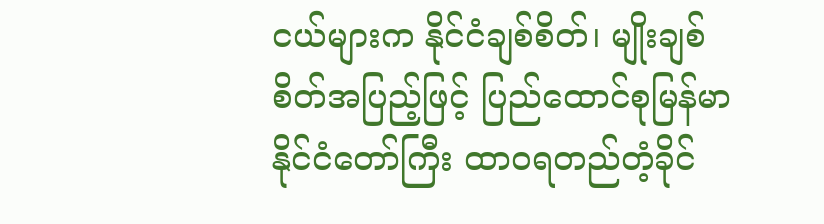ငယ်များက နိုင်ငံချစ်စိတ်၊ မျိုးချစ်စိတ်အပြည့်ဖြင့် ပြည်ထောင်စုမြန်မာနိုင်ငံတော်ကြီး ထာဝရတည်တံ့ခိုင်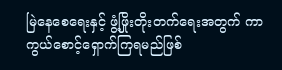မြဲနေစေရေးနှင့် ဖွံ့ဖြိုးတိုးတက်ရေးအတွက် ကာကွယ်စောင့်ရှောက်ကြရမည်ဖြစ်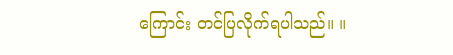ကြောင်း တင်ပြလိုက်ရပါသည်။ ။